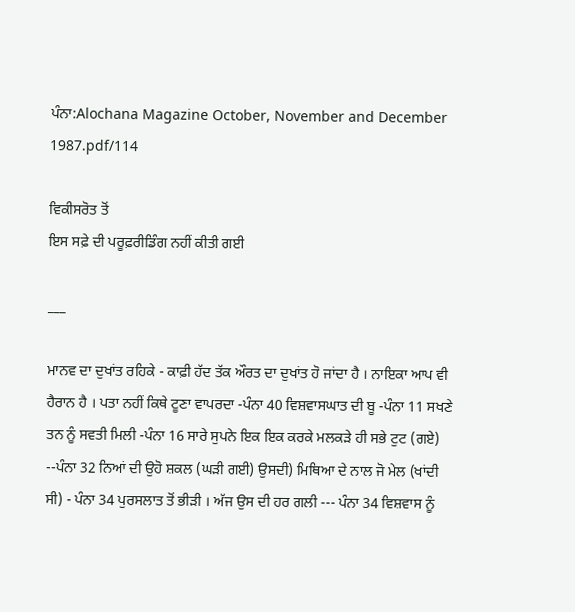ਪੰਨਾ:Alochana Magazine October, November and December 1987.pdf/114

ਵਿਕੀਸਰੋਤ ਤੋਂ
ਇਸ ਸਫ਼ੇ ਦੀ ਪਰੂਫ਼ਰੀਡਿੰਗ ਨਹੀਂ ਕੀਤੀ ਗਈ

___

ਮਾਨਵ ਦਾ ਦੁਖਾਂਤ ਰਹਿਕੇ - ਕਾਫ਼ੀ ਹੱਦ ਤੱਕ ਔਰਤ ਦਾ ਦੁਖਾਂਤ ਹੋ ਜਾਂਦਾ ਹੈ । ਨਾਇਕਾ ਆਪ ਵੀ ਹੈਰਾਨ ਹੈ । ਪਤਾ ਨਹੀਂ ਕਿਥੇ ਟੂਣਾ ਵਾਪਰਦਾ -ਪੰਨਾ 40 ਵਿਸ਼ਵਾਸਘਾਤ ਦੀ ਬੂ -ਪੰਨਾ 11 ਸਖਣੇ ਤਨ ਨੂੰ ਸਵਤੀ ਮਿਲੀ -ਪੰਨਾ 16 ਸਾਰੇ ਸੁਪਨੇ ਇਕ ਇਕ ਕਰਕੇ ਮਲਕੜੇ ਹੀ ਸਭੇ ਟੁਟ (ਗਏ) --ਪੰਨਾ 32 ਨਿਆਂ ਦੀ ਉਹੋ ਸ਼ਕਲ (ਘੜੀ ਗਈ) ਉਸਦੀ) ਮਿਥਿਆ ਦੇ ਨਾਲ ਜੋ ਮੇਲ (ਖਾਂਦੀ ਸੀ) - ਪੰਨਾ 34 ਪੁਰਸਲਾਤ ਤੋਂ ਭੀੜੀ । ਅੱਜ ਉਸ ਦੀ ਹਰ ਗਲੀ --- ਪੰਨਾ 34 ਵਿਸ਼ਵਾਸ ਨੂੰ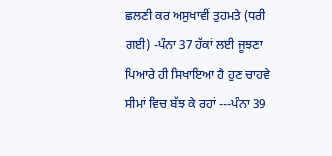ਛਲਣੀ ਕਰ ਅਸੁਖਾਵੀਂ ਤੁਹਮਤੇ (ਧਰੀ ਗਈ) -ਪੰਨਾ 37 ਹੱਕਾਂ ਲਈ ਜੂਝਣਾ ਪਿਆਰੇ ਹੀ ਸਿਖਾਇਆ ਹੈ ਹੁਣ ਚਾਹਵੇ ਸੀਮਾਂ ਵਿਚ ਬੱਝ ਕੇ ਰਹਾਂ ---ਪੰਨਾ 39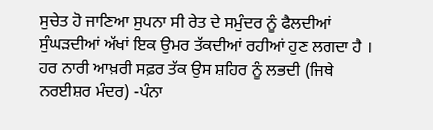ਸੁਚੇਤ ਹੋ ਜਾਣਿਆ ਸੁਪਨਾ ਸੀ ਰੇਤ ਦੇ ਸਮੁੰਦਰ ਨੂੰ ਫੈਲਦੀਆਂ ਸੁੰਘੜਦੀਆਂ ਅੱਖਾਂ ਇਕ ਉਮਰ ਤੱਕਦੀਆਂ ਰਹੀਆਂ ਹੁਣ ਲਗਦਾ ਹੈ । ਹਰ ਨਾਰੀ ਆਖ਼ਰੀ ਸਫ਼ਰ ਤੱਕ ਉਸ ਸ਼ਹਿਰ ਨੂੰ ਲਭਦੀ (ਜਿਥੇ ਨਰਈਸ਼ਰ ਮੰਦਰ) -ਪੰਨਾ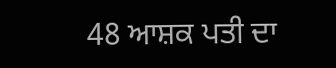48 ਆਸ਼ਕ ਪਤੀ ਦਾ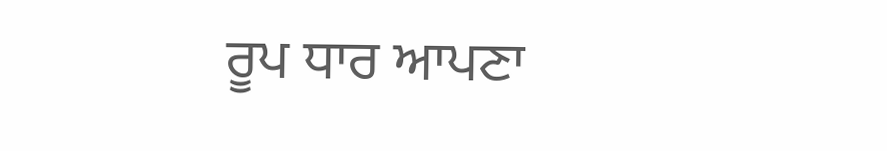ਰੂਪ ਧਾਰ ਆਪਣਾ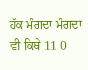ਹੱਕ ਮੰਗਦਾ ਮੰਗਦਾ ਵੀ ਕਿਥੇ 11 0